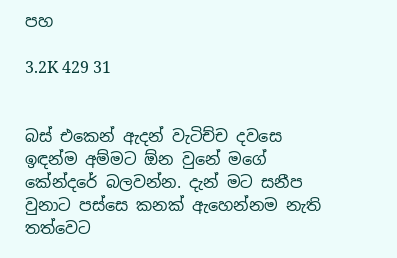පහ

3.2K 429 31


බස් එකෙන් ඇදන් වැටිච්ච දවසෙ ඉඳන්ම අම්මට ඕන වුනේ මගේ කේන්දරේ බලවන්න. දැන් මට සනීප වුනාට පස්සෙ කනක් ඇහෙන්නම නැති තත්වෙට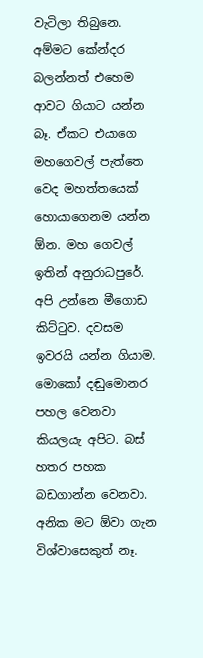වැටිලා තිබුනෙ.
අම්මට කේන්දර බලන්නත් එහෙම ආවට ගියාට යන්න බෑ. ඒකට එයාගෙ මහගෙවල් පැත්තෙ වෙද මහත්තයෙක් හොයාගෙනම යන්න ඕන. මහ ගෙවල් ඉතින් අනුරාධපුරේ. අපි උන්නෙ මීගොඩ කිට්ටුව. දවසම ඉවරයි යන්න ගියාම. මොකෝ දඬුමොනර පහල වෙනවා කියලයැ අපිට. බස් හතර පහක බඩගාන්න වෙනවා. අනික මට ඕවා ගැන විශ්වාසෙකුත් නෑ.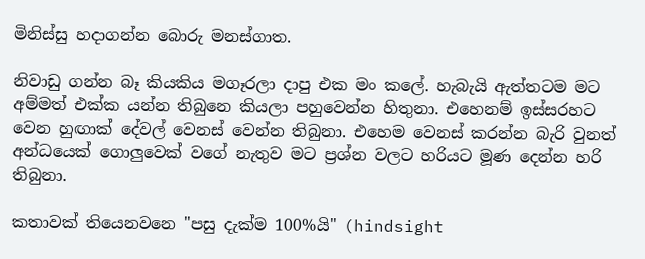මිනිස්සු හදාගන්න බොරු මනස්ගාත.

නිවාඩු ගන්න බෑ කියකිය මගෑරලා දාපු එක මං කලේ. හැබැයි ඇත්තටම මට අම්මත් එක්ක යන්න තිබුනෙ කියලා පහුවෙන්න හිතුනා. එහෙනම් ඉස්සරහට වෙන හුඟාක් දේවල් වෙනස් වෙන්න තිබුනා. එහෙම වෙනස් කරන්න බැරි වුනත් අන්ධයෙක් ගොලුවෙක් වගේ නැතුව මට ප්‍රශ්න වලට හරියට මූණ දෙන්න හරි තිබුනා.

කතාවක් තියෙනවනෙ "පසු දැක්ම 100%යි" (hindsight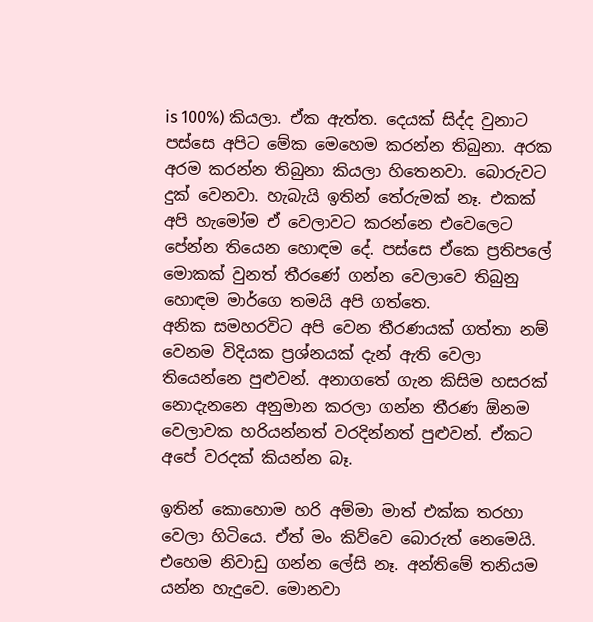is 100%) කියලා. ඒක ඇත්ත. දෙයක් සිද්ද වුනාට පස්සෙ අපිට මේක මෙහෙම කරන්න තිබුනා. අරක අරම කරන්න තිබුනා කියලා හිතෙනවා. බොරුවට දුක් වෙනවා. හැබැයි ඉතින් තේරුමක් නෑ. එකක් අපි හැමෝම ඒ වෙලාවට කරන්නෙ එවෙලෙට පේන්න තියෙන හොඳම දේ. පස්සෙ ඒකෙ ප්‍රතිපලේ මොකක් වුනත් තීරණේ ගන්න වෙලාවෙ තිබුනු හොඳම මාර්ගෙ තමයි අපි ගත්තෙ.
අනික සමහරවිට අපි වෙන තීරණයක් ගත්තා නම් වෙනම විදියක ප්‍රශ්නයක් දැන් ඇති වෙලා තියෙන්නෙ පුළුවන්. අනාගතේ ගැන කිසිම හසරක් නොදැනනෙ අනුමාන කරලා ගන්න තීරණ ඕනම වෙලාවක හරියන්නත් වරදින්නත් පුළුවන්. ඒකට අපේ වරදක් කියන්න බෑ.

ඉතින් කොහොම හරි අම්මා මාත් එක්ක තරහා වෙලා හිටියෙ. ඒත් මං කිව්වෙ බොරුත් නෙමෙයි. එහෙම නිවාඩු ගන්න ලේසි නෑ. අන්තිමේ තනියම යන්න හැදුවෙ. මොනවා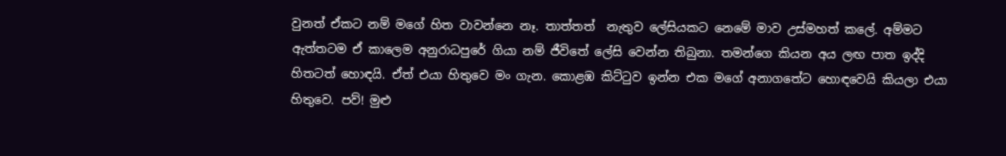වුනත් ඒකට නම් මගේ හිත වාවන්නෙ නෑ. තාත්තත්  නැතුව ලේසියකට නෙමේ මාව උස්මහත් කලේ. අම්මට ඇත්තටම ඒ කාලෙම අනුරාධපුරේ ගියා නම් ජීවිතේ ලේසි වෙන්න තිබුනා. තමන්ගෙ කියන අය ලඟ පාත ඉද්දි හිතටත් හොඳයි. ඒත් එයා හිතුවෙ මං ගැන. කොළඹ කිට්ටුව ඉන්න එක මගේ අනාගතේට හොඳවෙයි කියලා එයා හිතුවෙ. පව්! මුළු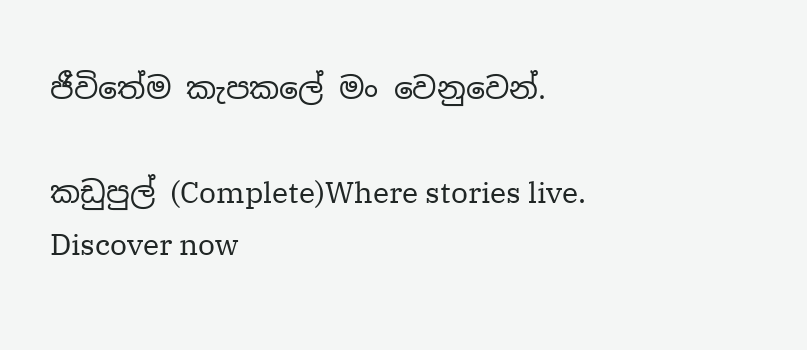ජීවිතේම කැපකලේ මං වෙනුවෙන්.

කඩුපුල් (Complete)Where stories live. Discover now